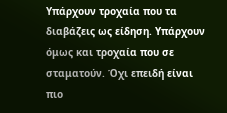Υπάρχουν τροχαία που τα διαβάζεις ως είδηση. Υπάρχουν όμως και τροχαία που σε σταματούν. Όχι επειδή είναι πιο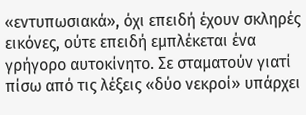«εντυπωσιακά», όχι επειδή έχουν σκληρές εικόνες, ούτε επειδή εμπλέκεται ένα γρήγορο αυτοκίνητο. Σε σταματούν γιατί πίσω από τις λέξεις «δύο νεκροί» υπάρχει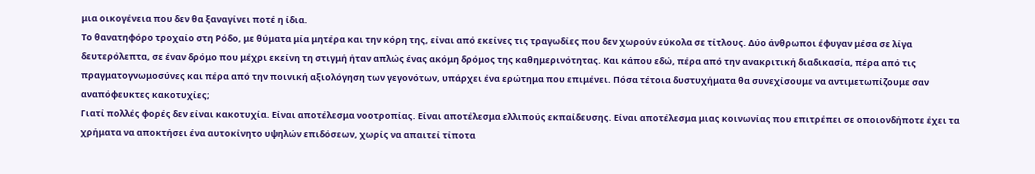μια οικογένεια που δεν θα ξαναγίνει ποτέ η ίδια.
Το θανατηφόρο τροχαίο στη Ρόδο, με θύματα μία μητέρα και την κόρη της, είναι από εκείνες τις τραγωδίες που δεν χωρούν εύκολα σε τίτλους. Δύο άνθρωποι έφυγαν μέσα σε λίγα δευτερόλεπτα, σε έναν δρόμο που μέχρι εκείνη τη στιγμή ήταν απλώς ένας ακόμη δρόμος της καθημερινότητας. Και κάπου εδώ, πέρα από την ανακριτική διαδικασία, πέρα από τις πραγματογνωμοσύνες και πέρα από την ποινική αξιολόγηση των γεγονότων, υπάρχει ένα ερώτημα που επιμένει. Πόσα τέτοια δυστυχήματα θα συνεχίσουμε να αντιμετωπίζουμε σαν αναπόφευκτες κακοτυχίες;
Γιατί πολλές φορές δεν είναι κακοτυχία. Είναι αποτέλεσμα νοοτροπίας. Είναι αποτέλεσμα ελλιπούς εκπαίδευσης. Είναι αποτέλεσμα μιας κοινωνίας που επιτρέπει σε οποιονδήποτε έχει τα χρήματα να αποκτήσει ένα αυτοκίνητο υψηλών επιδόσεων, χωρίς να απαιτεί τίποτα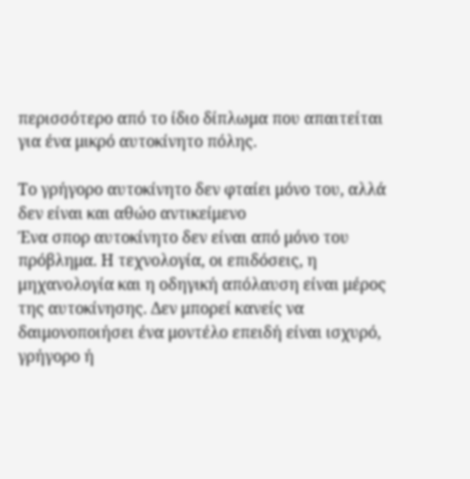περισσότερο από το ίδιο δίπλωμα που απαιτείται για ένα μικρό αυτοκίνητο πόλης.

Το γρήγορο αυτοκίνητο δεν φταίει μόνο του, αλλά δεν είναι και αθώο αντικείμενο
Ένα σπορ αυτοκίνητο δεν είναι από μόνο του πρόβλημα. Η τεχνολογία, οι επιδόσεις, η μηχανολογία και η οδηγική απόλαυση είναι μέρος της αυτοκίνησης. Δεν μπορεί κανείς να δαιμονοποιήσει ένα μοντέλο επειδή είναι ισχυρό, γρήγορο ή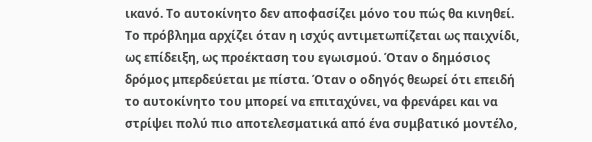ικανό. Το αυτοκίνητο δεν αποφασίζει μόνο του πώς θα κινηθεί.
Το πρόβλημα αρχίζει όταν η ισχύς αντιμετωπίζεται ως παιχνίδι, ως επίδειξη, ως προέκταση του εγωισμού. Όταν ο δημόσιος δρόμος μπερδεύεται με πίστα. Όταν ο οδηγός θεωρεί ότι επειδή το αυτοκίνητο του μπορεί να επιταχύνει, να φρενάρει και να στρίψει πολύ πιο αποτελεσματικά από ένα συμβατικό μοντέλο,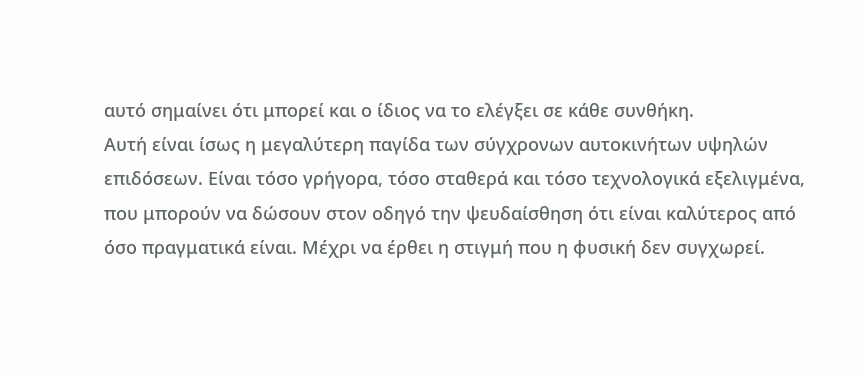αυτό σημαίνει ότι μπορεί και ο ίδιος να το ελέγξει σε κάθε συνθήκη.
Αυτή είναι ίσως η μεγαλύτερη παγίδα των σύγχρονων αυτοκινήτων υψηλών επιδόσεων. Είναι τόσο γρήγορα, τόσο σταθερά και τόσο τεχνολογικά εξελιγμένα, που μπορούν να δώσουν στον οδηγό την ψευδαίσθηση ότι είναι καλύτερος από όσο πραγματικά είναι. Μέχρι να έρθει η στιγμή που η φυσική δεν συγχωρεί.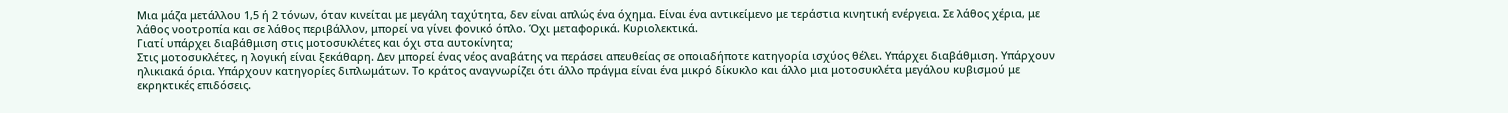Μια μάζα μετάλλου 1,5 ή 2 τόνων, όταν κινείται με μεγάλη ταχύτητα, δεν είναι απλώς ένα όχημα. Είναι ένα αντικείμενο με τεράστια κινητική ενέργεια. Σε λάθος χέρια, με λάθος νοοτροπία και σε λάθος περιβάλλον, μπορεί να γίνει φονικό όπλο. Όχι μεταφορικά. Κυριολεκτικά.
Γιατί υπάρχει διαβάθμιση στις μοτοσυκλέτες και όχι στα αυτοκίνητα;
Στις μοτοσυκλέτες, η λογική είναι ξεκάθαρη. Δεν μπορεί ένας νέος αναβάτης να περάσει απευθείας σε οποιαδήποτε κατηγορία ισχύος θέλει. Υπάρχει διαβάθμιση. Υπάρχουν ηλικιακά όρια. Υπάρχουν κατηγορίες διπλωμάτων. Το κράτος αναγνωρίζει ότι άλλο πράγμα είναι ένα μικρό δίκυκλο και άλλο μια μοτοσυκλέτα μεγάλου κυβισμού με εκρηκτικές επιδόσεις.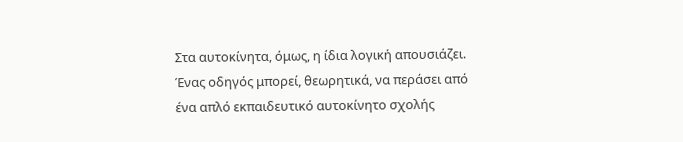Στα αυτοκίνητα, όμως, η ίδια λογική απουσιάζει. Ένας οδηγός μπορεί, θεωρητικά, να περάσει από ένα απλό εκπαιδευτικό αυτοκίνητο σχολής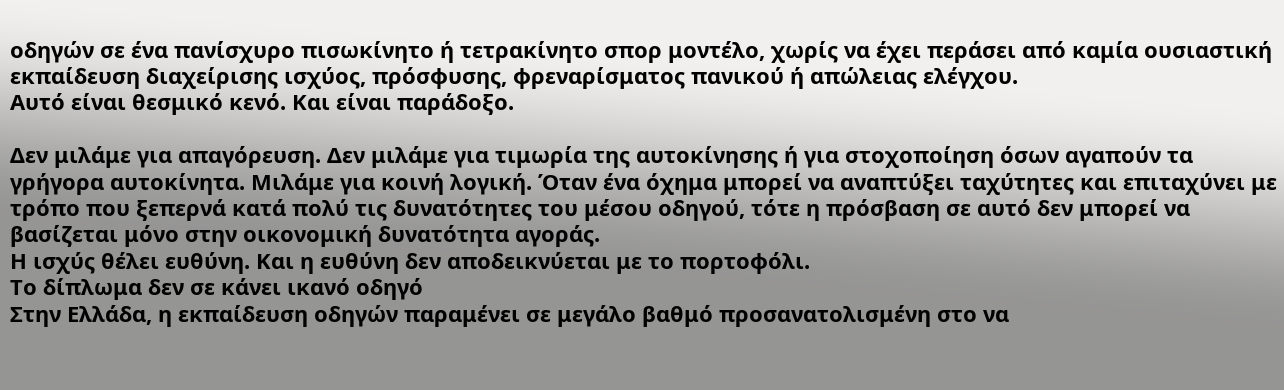οδηγών σε ένα πανίσχυρο πισωκίνητο ή τετρακίνητο σπορ μοντέλο, χωρίς να έχει περάσει από καμία ουσιαστική εκπαίδευση διαχείρισης ισχύος, πρόσφυσης, φρεναρίσματος πανικού ή απώλειας ελέγχου.
Αυτό είναι θεσμικό κενό. Και είναι παράδοξο.

Δεν μιλάμε για απαγόρευση. Δεν μιλάμε για τιμωρία της αυτοκίνησης ή για στοχοποίηση όσων αγαπούν τα γρήγορα αυτοκίνητα. Μιλάμε για κοινή λογική. Όταν ένα όχημα μπορεί να αναπτύξει ταχύτητες και επιταχύνει με τρόπο που ξεπερνά κατά πολύ τις δυνατότητες του μέσου οδηγού, τότε η πρόσβαση σε αυτό δεν μπορεί να βασίζεται μόνο στην οικονομική δυνατότητα αγοράς.
Η ισχύς θέλει ευθύνη. Και η ευθύνη δεν αποδεικνύεται με το πορτοφόλι.
Το δίπλωμα δεν σε κάνει ικανό οδηγό
Στην Ελλάδα, η εκπαίδευση οδηγών παραμένει σε μεγάλο βαθμό προσανατολισμένη στο να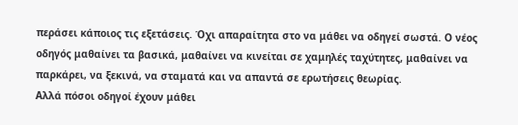περάσει κάποιος τις εξετάσεις. Όχι απαραίτητα στο να μάθει να οδηγεί σωστά. Ο νέος οδηγός μαθαίνει τα βασικά, μαθαίνει να κινείται σε χαμηλές ταχύτητες, μαθαίνει να παρκάρει, να ξεκινά, να σταματά και να απαντά σε ερωτήσεις θεωρίας.
Αλλά πόσοι οδηγοί έχουν μάθει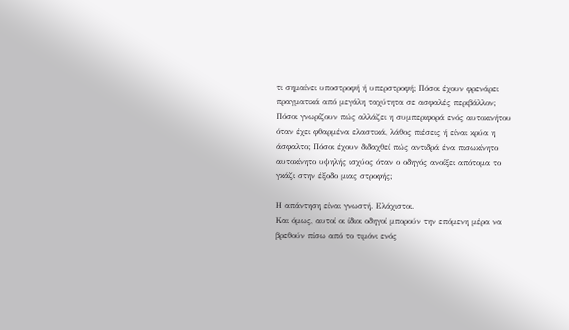τι σημαίνει υποστροφή ή υπερστροφή; Πόσοι έχουν φρενάρει πραγματικά από μεγάλη ταχύτητα σε ασφαλές περιβάλλον; Πόσοι γνωρίζουν πώς αλλάζει η συμπεριφορά ενός αυτοκινήτου όταν έχει φθαρμένα ελαστικά, λάθος πιέσεις ή είναι κρύα η άσφαλτο; Πόσοι έχουν διδαχθεί πώς αντιδρά ένα πισωκίνητο αυτοκίνητο υψηλής ισχύος όταν ο οδηγός ανοίξει απότομα το γκάζι στην έξοδο μιας στροφής;

Η απάντηση είναι γνωστή. Ελάχιστοι.
Και όμως, αυτοί οι ίδιοι οδηγοί μπορούν την επόμενη μέρα να βρεθούν πίσω από το τιμόνι ενός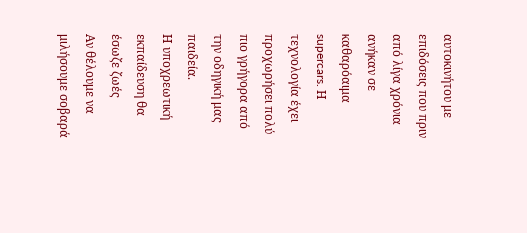αυτοκινήτου με επιδόσεις που πριν από λίγα χρόνια ανήκαν σε καθαρόαιμα supercars. Η τεχνολογία έχει προχωρήσει πολύ πιο γρήγορα από την οδηγική μας παιδεία.
Η υποχρεωτική εκπαίδευση θα έσωζε ζωές
Αν θέλουμε να μιλήσουμε σοβαρά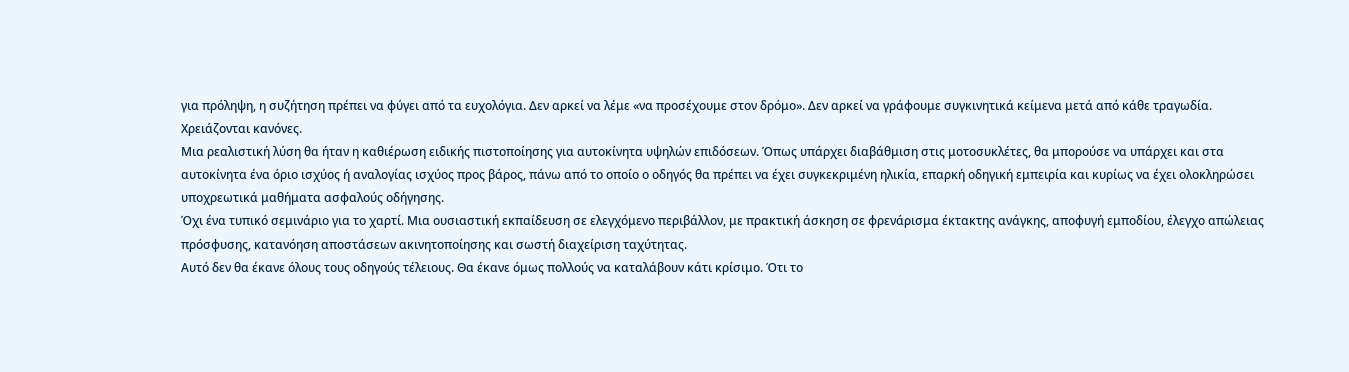για πρόληψη, η συζήτηση πρέπει να φύγει από τα ευχολόγια. Δεν αρκεί να λέμε «να προσέχουμε στον δρόμο». Δεν αρκεί να γράφουμε συγκινητικά κείμενα μετά από κάθε τραγωδία. Χρειάζονται κανόνες.
Μια ρεαλιστική λύση θα ήταν η καθιέρωση ειδικής πιστοποίησης για αυτοκίνητα υψηλών επιδόσεων. Όπως υπάρχει διαβάθμιση στις μοτοσυκλέτες, θα μπορούσε να υπάρχει και στα αυτοκίνητα ένα όριο ισχύος ή αναλογίας ισχύος προς βάρος, πάνω από το οποίο ο οδηγός θα πρέπει να έχει συγκεκριμένη ηλικία, επαρκή οδηγική εμπειρία και κυρίως να έχει ολοκληρώσει υποχρεωτικά μαθήματα ασφαλούς οδήγησης.
Όχι ένα τυπικό σεμινάριο για το χαρτί. Μια ουσιαστική εκπαίδευση σε ελεγχόμενο περιβάλλον, με πρακτική άσκηση σε φρενάρισμα έκτακτης ανάγκης, αποφυγή εμποδίου, έλεγχο απώλειας πρόσφυσης, κατανόηση αποστάσεων ακινητοποίησης και σωστή διαχείριση ταχύτητας.
Αυτό δεν θα έκανε όλους τους οδηγούς τέλειους. Θα έκανε όμως πολλούς να καταλάβουν κάτι κρίσιμο. Ότι το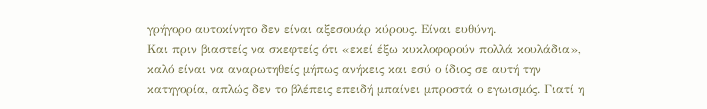γρήγορο αυτοκίνητο δεν είναι αξεσουάρ κύρους. Είναι ευθύνη.
Και πριν βιαστείς να σκεφτείς ότι «εκεί έξω κυκλοφορούν πολλά κουλάδια», καλό είναι να αναρωτηθείς μήπως ανήκεις και εσύ ο ίδιος σε αυτή την κατηγορία, απλώς δεν το βλέπεις επειδή μπαίνει μπροστά ο εγωισμός. Γιατί η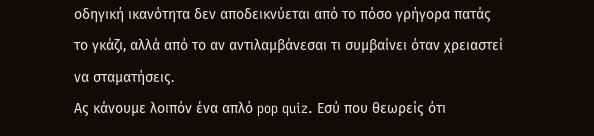οδηγική ικανότητα δεν αποδεικνύεται από το πόσο γρήγορα πατάς το γκάζι, αλλά από το αν αντιλαμβάνεσαι τι συμβαίνει όταν χρειαστεί να σταματήσεις.
Ας κάνουμε λοιπόν ένα απλό pop quiz. Εσύ που θεωρείς ότι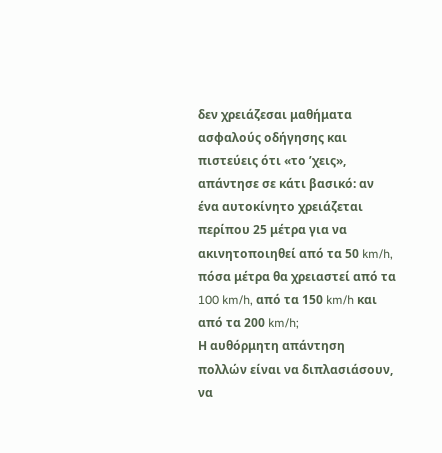δεν χρειάζεσαι μαθήματα ασφαλούς οδήγησης και πιστεύεις ότι «το ’χεις», απάντησε σε κάτι βασικό: αν ένα αυτοκίνητο χρειάζεται περίπου 25 μέτρα για να ακινητοποιηθεί από τα 50 km/h, πόσα μέτρα θα χρειαστεί από τα 100 km/h, από τα 150 km/h και από τα 200 km/h;
Η αυθόρμητη απάντηση πολλών είναι να διπλασιάσουν, να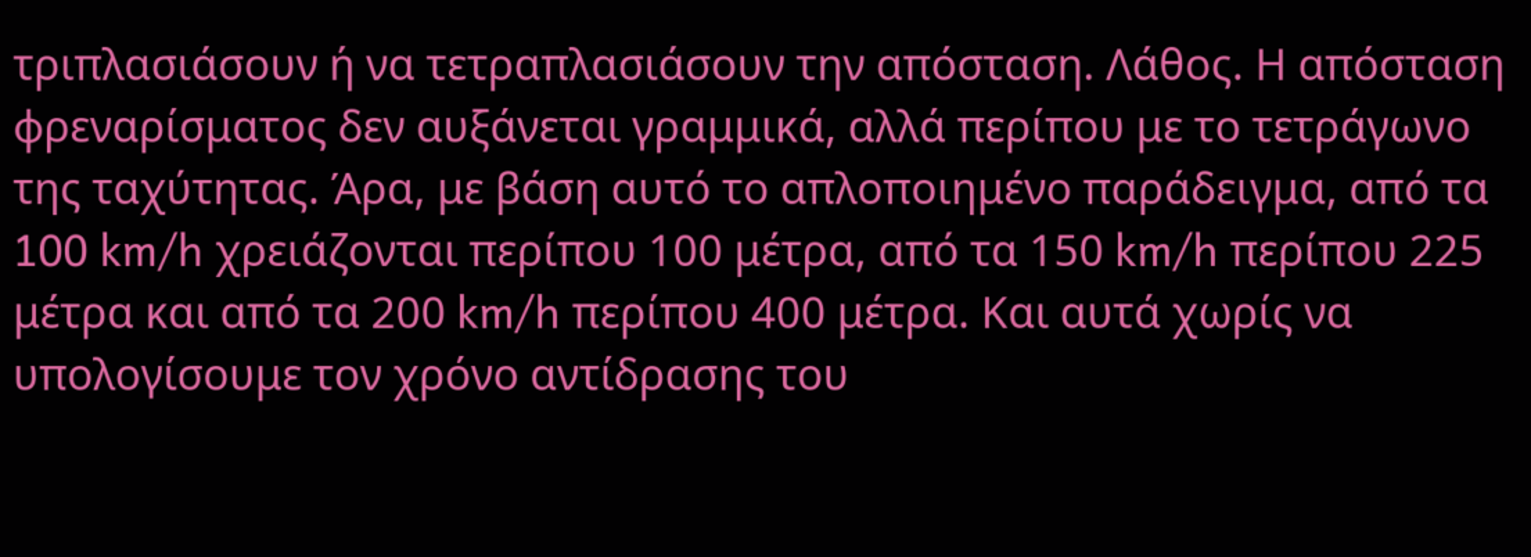τριπλασιάσουν ή να τετραπλασιάσουν την απόσταση. Λάθος. Η απόσταση φρεναρίσματος δεν αυξάνεται γραμμικά, αλλά περίπου με το τετράγωνο της ταχύτητας. Άρα, με βάση αυτό το απλοποιημένο παράδειγμα, από τα 100 km/h χρειάζονται περίπου 100 μέτρα, από τα 150 km/h περίπου 225 μέτρα και από τα 200 km/h περίπου 400 μέτρα. Και αυτά χωρίς να υπολογίσουμε τον χρόνο αντίδρασης του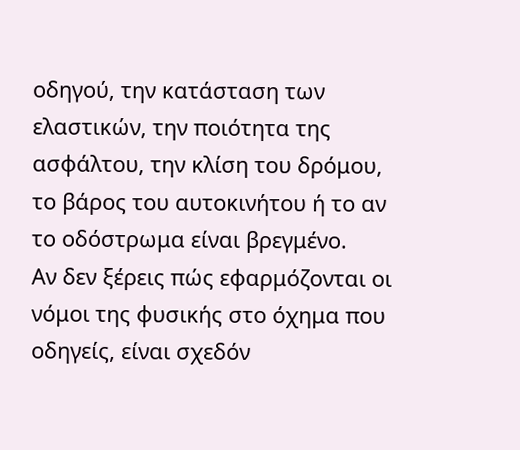οδηγού, την κατάσταση των ελαστικών, την ποιότητα της ασφάλτου, την κλίση του δρόμου, το βάρος του αυτοκινήτου ή το αν το οδόστρωμα είναι βρεγμένο.
Αν δεν ξέρεις πώς εφαρμόζονται οι νόμοι της φυσικής στο όχημα που οδηγείς, είναι σχεδόν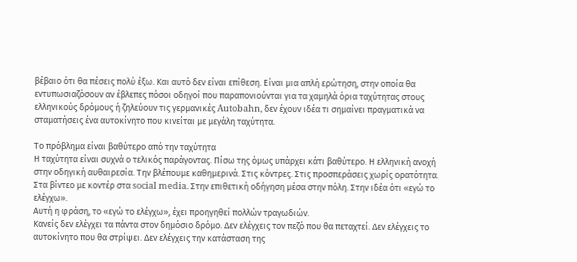βέβαιο ότι θα πέσεις πολύ έξω. Και αυτό δεν είναι επίθεση. Είναι μια απλή ερώτηση, στην οποία θα εντυπωσιαζόσουν αν έβλεπες πόσοι οδηγοί που παραπονιούνται για τα χαμηλά όρια ταχύτητας στους ελληνικούς δρόμους ή ζηλεύουν τις γερμανικές Autobahn, δεν έχουν ιδέα τι σημαίνει πραγματικά να σταματήσεις ένα αυτοκίνητο που κινείται με μεγάλη ταχύτητα.

Το πρόβλημα είναι βαθύτερο από την ταχύτητα
Η ταχύτητα είναι συχνά ο τελικός παράγοντας. Πίσω της όμως υπάρχει κάτι βαθύτερο. Η ελληνική ανοχή στην οδηγική αυθαιρεσία. Την βλέπουμε καθημερινά. Στις κόντρες. Στις προσπεράσεις χωρίς ορατότητα. Στα βίντεο με κοντέρ στα social media. Στην επιθετική οδήγηση μέσα στην πόλη. Στην ιδέα ότι «εγώ το ελέγχω».
Αυτή η φράση, το «εγώ το ελέγχω», έχει προηγηθεί πολλών τραγωδιών.
Κανείς δεν ελέγχει τα πάντα στον δημόσιο δρόμο. Δεν ελέγχεις τον πεζό που θα πεταχτεί. Δεν ελέγχεις το αυτοκίνητο που θα στρίψει. Δεν ελέγχεις την κατάσταση της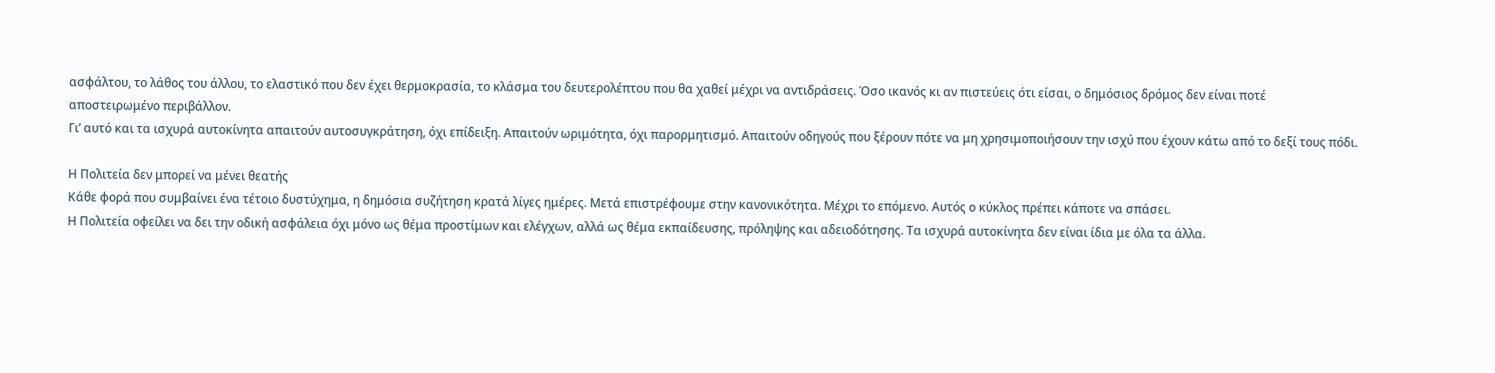ασφάλτου, το λάθος του άλλου, το ελαστικό που δεν έχει θερμοκρασία, το κλάσμα του δευτερολέπτου που θα χαθεί μέχρι να αντιδράσεις. Όσο ικανός κι αν πιστεύεις ότι είσαι, ο δημόσιος δρόμος δεν είναι ποτέ αποστειρωμένο περιβάλλον.
Γι’ αυτό και τα ισχυρά αυτοκίνητα απαιτούν αυτοσυγκράτηση, όχι επίδειξη. Απαιτούν ωριμότητα, όχι παρορμητισμό. Απαιτούν οδηγούς που ξέρουν πότε να μη χρησιμοποιήσουν την ισχύ που έχουν κάτω από το δεξί τους πόδι.

Η Πολιτεία δεν μπορεί να μένει θεατής
Κάθε φορά που συμβαίνει ένα τέτοιο δυστύχημα, η δημόσια συζήτηση κρατά λίγες ημέρες. Μετά επιστρέφουμε στην κανονικότητα. Μέχρι το επόμενο. Αυτός ο κύκλος πρέπει κάποτε να σπάσει.
Η Πολιτεία οφείλει να δει την οδική ασφάλεια όχι μόνο ως θέμα προστίμων και ελέγχων, αλλά ως θέμα εκπαίδευσης, πρόληψης και αδειοδότησης. Τα ισχυρά αυτοκίνητα δεν είναι ίδια με όλα τα άλλα.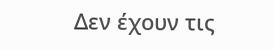Δεν έχουν τις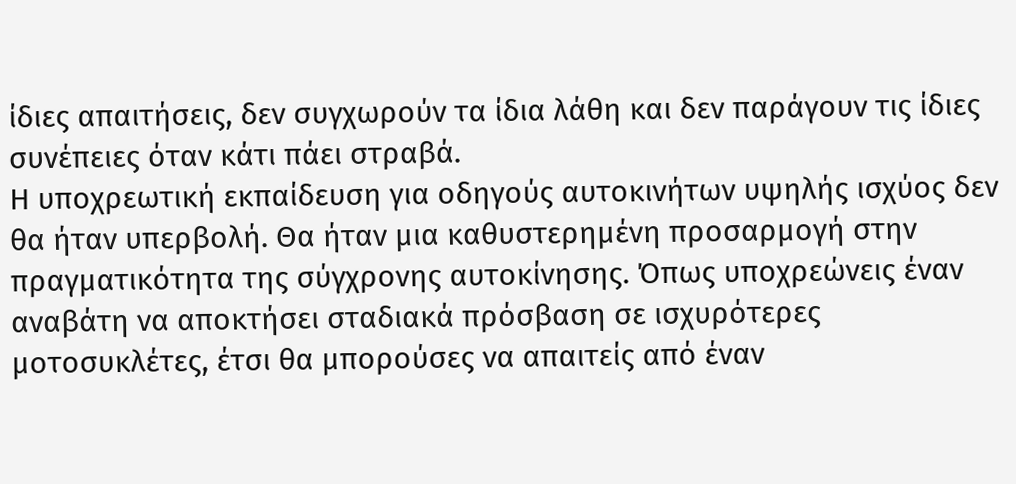ίδιες απαιτήσεις, δεν συγχωρούν τα ίδια λάθη και δεν παράγουν τις ίδιες συνέπειες όταν κάτι πάει στραβά.
Η υποχρεωτική εκπαίδευση για οδηγούς αυτοκινήτων υψηλής ισχύος δεν θα ήταν υπερβολή. Θα ήταν μια καθυστερημένη προσαρμογή στην πραγματικότητα της σύγχρονης αυτοκίνησης. Όπως υποχρεώνεις έναν αναβάτη να αποκτήσει σταδιακά πρόσβαση σε ισχυρότερες μοτοσυκλέτες, έτσι θα μπορούσες να απαιτείς από έναν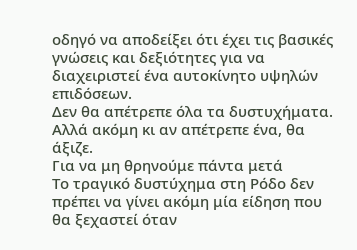οδηγό να αποδείξει ότι έχει τις βασικές γνώσεις και δεξιότητες για να διαχειριστεί ένα αυτοκίνητο υψηλών επιδόσεων.
Δεν θα απέτρεπε όλα τα δυστυχήματα. Αλλά ακόμη κι αν απέτρεπε ένα, θα άξιζε.
Για να μη θρηνούμε πάντα μετά
Το τραγικό δυστύχημα στη Ρόδο δεν πρέπει να γίνει ακόμη μία είδηση που θα ξεχαστεί όταν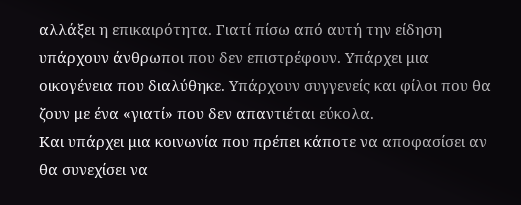αλλάξει η επικαιρότητα. Γιατί πίσω από αυτή την είδηση υπάρχουν άνθρωποι που δεν επιστρέφουν. Υπάρχει μια οικογένεια που διαλύθηκε. Υπάρχουν συγγενείς και φίλοι που θα ζουν με ένα «γιατί» που δεν απαντιέται εύκολα.
Και υπάρχει μια κοινωνία που πρέπει κάποτε να αποφασίσει αν θα συνεχίσει να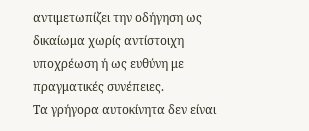αντιμετωπίζει την οδήγηση ως δικαίωμα χωρίς αντίστοιχη υποχρέωση ή ως ευθύνη με πραγματικές συνέπειες.
Τα γρήγορα αυτοκίνητα δεν είναι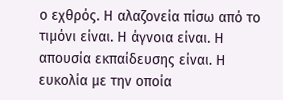ο εχθρός. Η αλαζονεία πίσω από το τιμόνι είναι. Η άγνοια είναι. Η απουσία εκπαίδευσης είναι. Η ευκολία με την οποία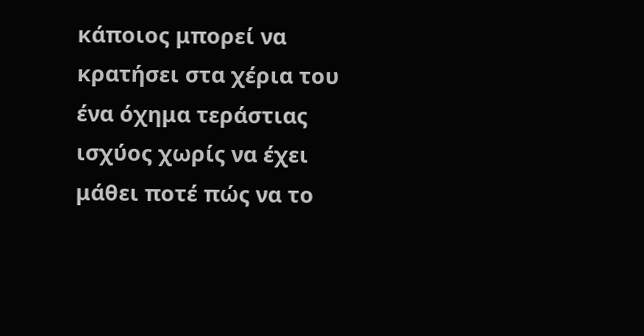κάποιος μπορεί να κρατήσει στα χέρια του ένα όχημα τεράστιας ισχύος χωρίς να έχει μάθει ποτέ πώς να το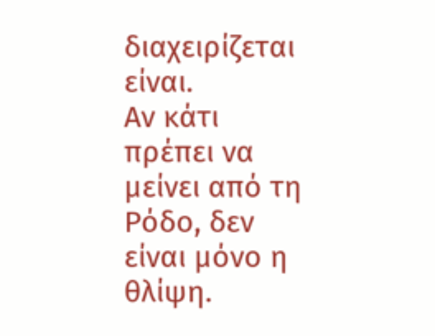διαχειρίζεται είναι.
Αν κάτι πρέπει να μείνει από τη Ρόδο, δεν είναι μόνο η θλίψη.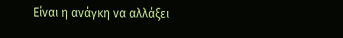Είναι η ανάγκη να αλλάξει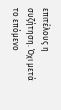επιτέλους η συζήτηση. Όχι μετά το επόμενο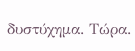δυστύχημα. Τώρα.